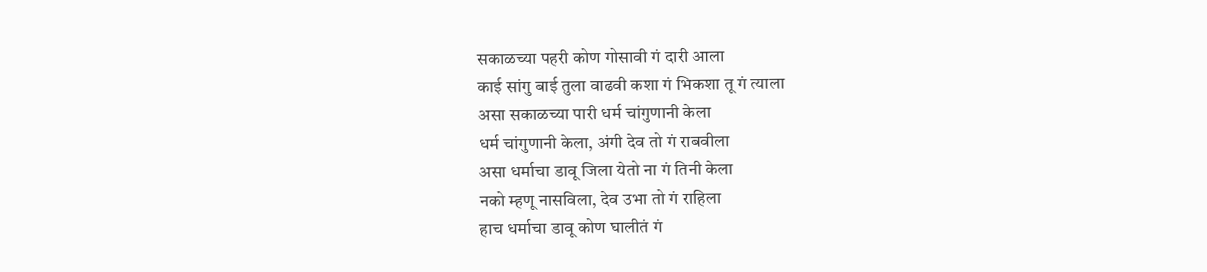सकाळच्या पहरी कोण गोसावी गं दारी आला
काई सांगु बाई तुला वाढवी कशा गं भिकशा तू गं त्याला
असा सकाळच्या पारी धर्म चांगुणानी केला
धर्म चांगुणानी केला, अंगी देव तो गं राबवीला
असा धर्माचा डावू जिला येतो ना गं तिनी केला
नको म्हणू नासविला, देव उभा तो गं राहिला
हाच धर्माचा डावू कोण घालीतं गं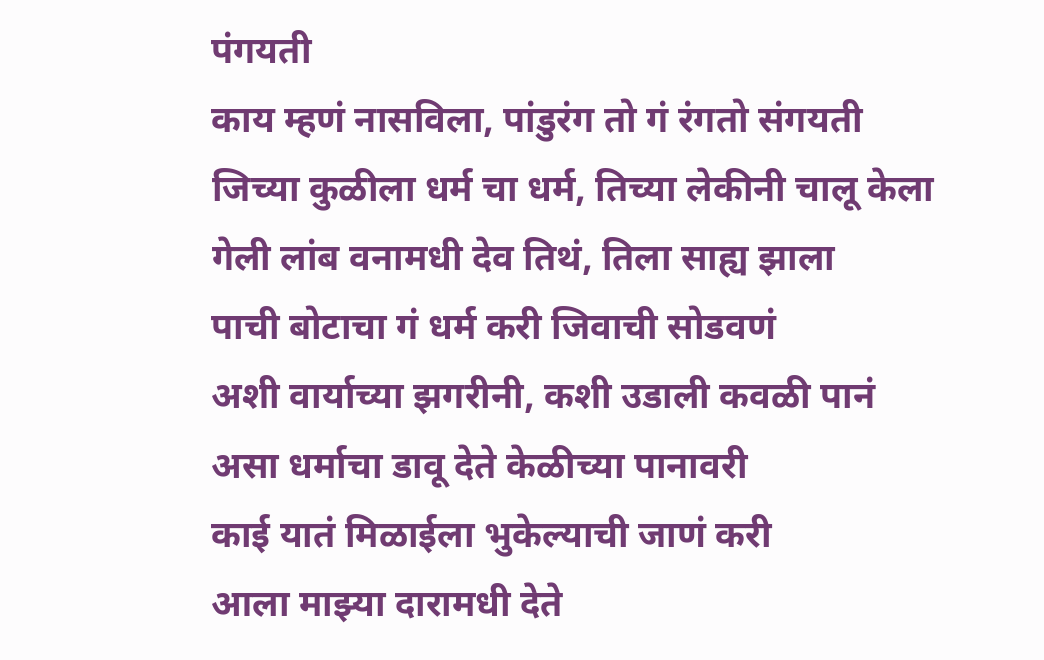पंगयती
काय म्हणं नासविला, पांडुरंग तो गं रंगतो संगयती
जिच्या कुळीला धर्म चा धर्म, तिच्या लेकीनी चालू केला
गेली लांब वनामधी देव तिथं, तिला साह्य झाला
पाची बोटाचा गं धर्म करी जिवाची सोडवणं
अशी वार्याच्या झगरीनी, कशी उडाली कवळी पानं
असा धर्माचा डावू देते केळीच्या पानावरी
काई यातं मिळाईला भुकेल्याची जाणं करी
आला माझ्या दारामधी देते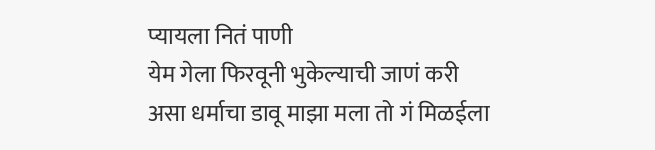प्यायला नितं पाणी
येम गेला फिरवूनी भुकेल्याची जाणं करी
असा धर्माचा डावू माझा मला तो गं मिळईला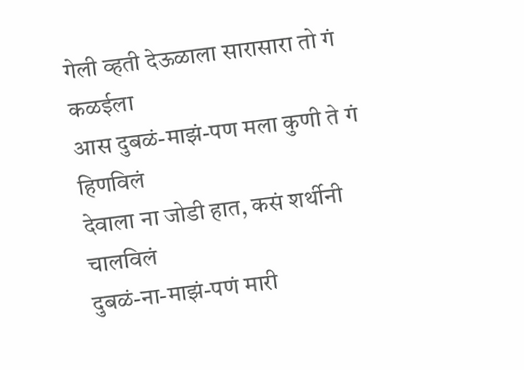गेली व्हती देऊळाला सारासारा तो गं कळईला
आस दुबळं-माझं-पण मला कुणी ते गं हिणविलं
देवाला ना जोडी हात, कसं शर्थीनी चालविलं
दुबळं-ना-माझं-पणं मारी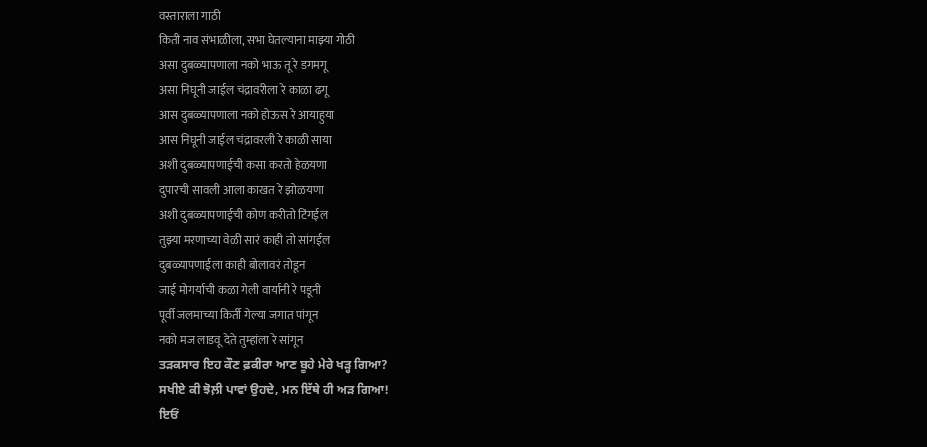वस्ताराला गाठी
किती नाव संभाळीला, सभा घेतल्याना माझ्या गोठी
असा दुबळ्यापणाला नको भाऊ तू रे डगमगू
असा निघूनी जाईल चंद्रावरीला रे काळा ढगू
आस दुबळ्यापणाला नको होऊस रे आयाहुया
आस निघूनी जाईल चंद्रावरली रे काळी साया
अशी दुबळ्यापणाईची कसा करतो हेळयणा
दुपारची सावली आला काखत रे झोळयणा
अशी दुबळ्यापणाईची कोण करीतो टिंगईल
तुझ्या मरणाच्या वेळी सारं काही तो सांगईल
दुबळ्यापणाईला काही बोलावरं तोडून
जाई मोगर्याची कळा गेली वार्यानी रे पडूनी
पूर्वी जलमाच्या किर्ती गेल्या जगात पांगून
नको मज लाडवू देते तुम्हांला रे सांगून
ਤੜਕਸਾਰ ਇਹ ਕੌਣ ਫ਼ਕੀਰਾ ਆਣ ਬੂਹੇ ਮੇਰੇ ਖੜ੍ਹ ਗਿਆ?
ਸਖੀਏ ਕੀ ਝੋਲ਼ੀ ਪਾਵਾਂ ਉਹਦੇ, ਮਨ ਇੱਥੇ ਹੀ ਅੜ ਗਿਆ!
ਇਓਂ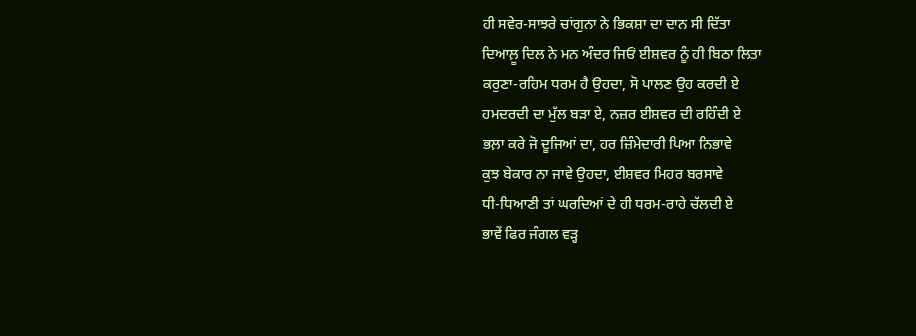ਹੀ ਸਵੇਰ-ਸਾਝਰੇ ਚਾਂਗੁਨਾ ਨੇ ਭਿਕਸ਼ਾ ਦਾ ਦਾਨ ਸੀ ਦਿੱਤਾ
ਦਿਆਲ਼ੂ ਦਿਲ ਨੇ ਮਨ ਅੰਦਰ ਜਿਓਂ ਈਸ਼ਵਰ ਨੂੰ ਹੀ ਬਿਠਾ ਲਿਤਾ
ਕਰੁਣਾ-ਰਹਿਮ ਧਰਮ ਹੈ ਉਹਦਾ, ਸੋ ਪਾਲਣ ਉਹ ਕਰਦੀ ਏ
ਹਮਦਰਦੀ ਦਾ ਮੁੱਲ ਬੜਾ ਏ, ਨਜ਼ਰ ਈਸ਼ਵਰ ਦੀ ਰਹਿੰਦੀ ਏ
ਭਲ਼ਾ ਕਰੇ ਜੋ ਦੂਜਿਆਂ ਦਾ, ਹਰ ਜ਼ਿੰਮੇਦਾਰੀ ਪਿਆ ਨਿਭਾਵੇ
ਕੁਝ ਬੇਕਾਰ ਨਾ ਜਾਵੇ ਉਹਦਾ, ਈਸ਼ਵਰ ਮਿਹਰ ਬਰਸਾਵੇ
ਧੀ-ਧਿਆਣੀ ਤਾਂ ਘਰਦਿਆਂ ਦੇ ਹੀ ਧਰਮ-ਰਾਹੇ ਚੱਲਦੀ ਏ
ਭਾਵੇਂ ਫਿਰ ਜੰਗਲ ਵੜ੍ਹ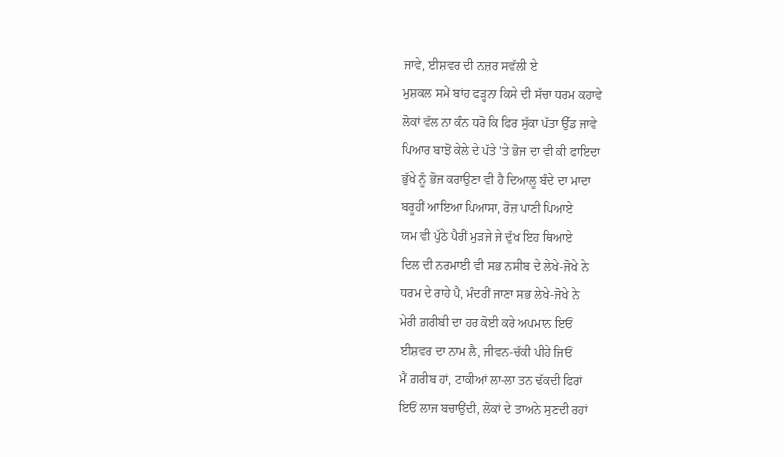ਜਾਵੇ, ਈਸ਼ਵਰ ਦੀ ਨਜ਼ਰ ਸਵੱਲੀ ਏ
ਮੁਸ਼ਕਲ ਸਮੇਂ ਬਾਂਹ ਫੜ੍ਹਨਾ ਕਿਸੇ ਦੀ ਸੱਚਾ ਧਰਮ ਕਹਾਵੇ
ਲੋਕਾਂ ਵੱਲ ਨਾ ਕੰਨ ਧਰੋ ਕਿ ਫਿਰ ਸੁੱਕਾ ਪੱਤਾ ਉੱਡ ਜਾਵੇ
ਪਿਆਰ ਬਾਝੋਂ ਕੇਲੇ ਦੇ ਪੱਤੇ 'ਤੇ ਭੋਜ ਦਾ ਵੀ ਕੀ ਫਾਇਦਾ
ਭੁੱਖੇ ਨੂੰ ਭੋਜ ਕਰਾਉਣਾ ਵੀ ਹੈ ਦਿਆਲੂ ਬੰਦੇ ਦਾ ਮਾਦਾ
ਬਰੂਹੀਂ ਆਇਆ ਪਿਆਸਾ, ਰੋਜ਼ ਪਾਣੀ ਪਿਆਏ
ਯਮ ਵੀ ਪੁੱਠੇ ਪੈਰੀਂ ਮੁੜਜੇ ਜੇ ਦੁੱਖ ਇਹ ਥਿਆਏ
ਦਿਲ ਦੀ ਨਰਮਾਈ ਵੀ ਸਭ ਨਸੀਬ ਦੇ ਲੇਖੇ-ਜੋਖੇ ਨੇ
ਧਰਮ ਦੇ ਰਾਹੇ ਪੈ, ਮੰਦਰੀਂ ਜਾਣਾ ਸਭ ਲੇਖੇ-ਜੋਖੇ ਨੇ
ਮੇਰੀ ਗ਼ਰੀਬੀ ਦਾ ਹਰ ਕੋਈ ਕਰੇ ਅਪਮਾਨ ਇਓਂ
ਈਸ਼ਵਰ ਦਾ ਨਾਮ ਲੈ, ਜੀਵਨ-ਚੱਕੀ ਪੀਹੇ ਜਿਓਂ
ਮੈਂ ਗ਼ਰੀਬ ਹਾਂ, ਟਾਕੀਆਂ ਲਾ-ਲਾ ਤਨ ਢੱਕਦੀ ਫਿਰਾਂ
ਇਓਂ ਲਾਜ ਬਚਾਉਂਦੀ, ਲੋਕਾਂ ਦੇ ਤਾਅਨੇ ਸੁਣਦੀ ਰਹਾਂ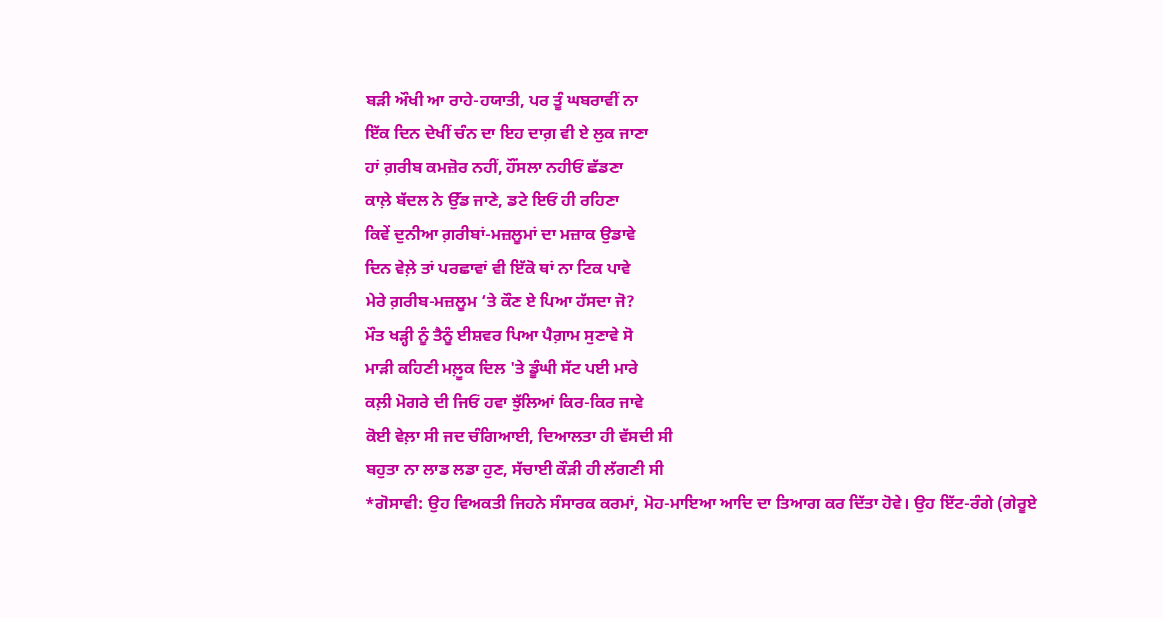ਬੜੀ ਔਖੀ ਆ ਰਾਹੇ-ਹਯਾਤੀ, ਪਰ ਤੂੰ ਘਬਰਾਵੀਂ ਨਾ
ਇੱਕ ਦਿਨ ਦੇਖੀਂ ਚੰਨ ਦਾ ਇਹ ਦਾਗ਼ ਵੀ ਏ ਲੁਕ ਜਾਣਾ
ਹਾਂ ਗ਼ਰੀਬ ਕਮਜ਼ੋਰ ਨਹੀਂ, ਹੌਂਸਲਾ ਨਹੀਓਂ ਛੱਡਣਾ
ਕਾਲ਼ੇ ਬੱਦਲ ਨੇ ਉੱਡ ਜਾਣੇ, ਡਟੇ ਇਓਂ ਹੀ ਰਹਿਣਾ
ਕਿਵੇਂ ਦੁਨੀਆ ਗ਼ਰੀਬਾਂ-ਮਜ਼ਲੂਮਾਂ ਦਾ ਮਜ਼ਾਕ ਉਡਾਵੇ
ਦਿਨ ਵੇਲ਼ੇ ਤਾਂ ਪਰਛਾਵਾਂ ਵੀ ਇੱਕੋ ਥਾਂ ਨਾ ਟਿਕ ਪਾਵੇ
ਮੇਰੇ ਗ਼ਰੀਬ-ਮਜ਼ਲੂਮ ‘ਤੇ ਕੌਣ ਏ ਪਿਆ ਹੱਸਦਾ ਜੋ?
ਮੌਤ ਖੜ੍ਹੀ ਨੂੰ ਤੈਨੂੰ ਈਸ਼ਵਰ ਪਿਆ ਪੈਗ਼ਾਮ ਸੁਣਾਵੇ ਸੋ
ਮਾੜੀ ਕਹਿਣੀ ਮਲ਼ੂਕ ਦਿਲ 'ਤੇ ਡੂੰਘੀ ਸੱਟ ਪਈ ਮਾਰੇ
ਕਲ਼ੀ ਮੋਗਰੇ ਦੀ ਜਿਓਂ ਹਵਾ ਝੁੱਲਿਆਂ ਕਿਰ-ਕਿਰ ਜਾਵੇ
ਕੋਈ ਵੇਲ਼ਾ ਸੀ ਜਦ ਚੰਗਿਆਈ, ਦਿਆਲਤਾ ਹੀ ਵੱਸਦੀ ਸੀ
ਬਹੁਤਾ ਨਾ ਲਾਡ ਲਡਾ ਹੁਣ, ਸੱਚਾਈ ਕੌੜੀ ਹੀ ਲੱਗਣੀ ਸੀ
*ਗੋਸਾਵੀ: ਉਹ ਵਿਅਕਤੀ ਜਿਹਨੇ ਸੰਸਾਰਕ ਕਰਮਾਂ, ਮੋਹ-ਮਾਇਆ ਆਦਿ ਦਾ ਤਿਆਗ ਕਰ ਦਿੱਤਾ ਹੋਵੇ। ਉਹ ਇੱਟ-ਰੰਗੇ (ਗੇਰੂਏ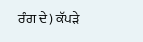ਰੰਗ ਦੇ) ਕੱਪੜੇ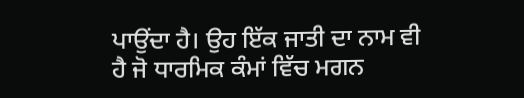ਪਾਉਂਦਾ ਹੈ। ਉਹ ਇੱਕ ਜਾਤੀ ਦਾ ਨਾਮ ਵੀ ਹੈ ਜੋ ਧਾਰਮਿਕ ਕੰਮਾਂ ਵਿੱਚ ਮਗਨ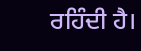ਰਹਿੰਦੀ ਹੈ।